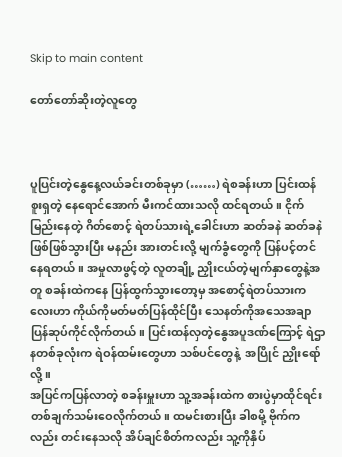Skip to main content

တော်တော်ဆိုးတဲ့လူတွေ



ပူပြင်းတဲ့နွေနေ့လယ်ခင်းတစ်ခုမှာ (……) ရဲစခန်းဟာ ပြင်းထန်စူးရှတဲ့ နေရောင်အောက် မီးကင်ထားသလို ထင်ရတယ်။ ငိုက်မြည်းနေတဲ့ ဂိတ်စောင့် ရဲတပ်သားရဲ့ခေါင်းဟာ ဆတ်ခနဲ ဆတ်ခနဲဖြစ်ဖြစ်သွားပြီး မနည်း အားတင်းလို့ မျက်ခွံတွေကို ပြန်ပင့်တင်နေရတယ်။ အမှုလာဖွင့်တဲ့ လူတချို့ ညှိုးငယ်တဲ့မျက်နှာတွေနဲ့အတူ စခန်းထဲကနေ ပြန်ထွက်သွားတော့မှ အစောင့်ရဲတပ်သားကလေးဟာ ကိုယ်ကိုမတ်မတ်ပြန်ထိုင်ပြီး သေနတ်ကိုအသေအချာ ပြန်ဆုပ်ကိုင်လိုက်တယ်။ ပြင်းထန်လှတဲ့နွေအပူဒဏ်ကြောင့် ရဲဌာနတစ်ခုလုံးက ရဲဝန်ထမ်းတွေဟာ သစ်ပင်တွေနဲ့  အပြိုင် ညှိုးရော်လို့။
အပြင်ကပြန်လာတဲ့ စခန်းမှူးဟာ သူ့အခန်းထဲက စားပွဲမှာထိုင်ရင်း တစ်ချက်သမ်းဝေလိုက်တယ်။ ထမင်းစားပြီး ခါစမို့ ဗိုက်ကလည်း တင်းနေသလို အိပ်ချင်စိတ်ကလည်း သူ့ကိုနှိပ်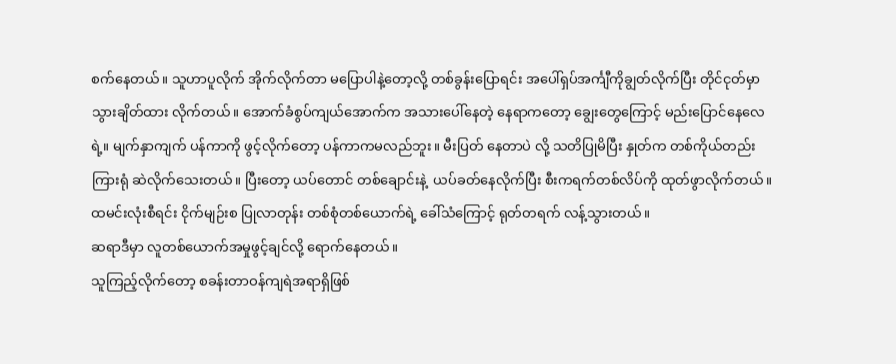စက်နေတယ်။ သူဟာပူလိုက် အိုက်လိုက်တာ မပြောပါနဲ့တော့လို့ တစ်ခွန်းပြောရင်း အပေါ်ရှပ်အင်္ကျီကိုချွတ်လိုက်ပြီး တိုင်ငုတ်မှာ သွားချိတ်ထား လိုက်တယ်။ အောက်ခံစွပ်ကျယ်အောက်က အသားပေါ်နေတဲ့ နေရာကတော့ ချွေးတွေကြောင့် မည်းပြောင်နေလေရဲ့။ မျက်နှာကျက် ပန်ကာကို ဖွင့်လိုက်တော့ ပန်ကာကမလည်ဘူး။ မီးပြတ် နေတာပဲ လို့ သတိပြုမိပြီး နှုတ်က တစ်ကိုယ်တည်းကြားရုံ ဆဲလိုက်သေးတယ်။ ပြီးတော့ ယပ်တောင် တစ်ချောင်းနဲ့  ယပ်ခတ်နေလိုက်ပြီး စီးကရက်တစ်လိပ်ကို ထုတ်ဖွာလိုက်တယ်။ ထမင်းလုံးစီရင်း ငိုက်မျဉ်းစ ပြုလာတုန်း တစ်စုံတစ်ယောက်ရဲ့ ခေါ်သံကြောင့် ရုတ်တရက် လန့်သွားတယ်။
ဆရာဒီမှာ လူတစ်ယောက်အမှုဖွင့်ချင်လို့ ရောက်နေတယ်။
သူကြည့်လိုက်တော့ စခန်းတာဝန်ကျရဲအရာရှိဖြစ်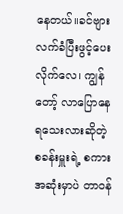နေတယ်။ခင်ဗျား လက်ခံပြီးဖွင့်ပေးလိုက်လေ၊ ကျွန်တော့် လာပြောနေရသေးလားဆိုတဲ့ စခန်းမှူးရဲ့ စကားအဆုံးမှာပဲ တာဝန်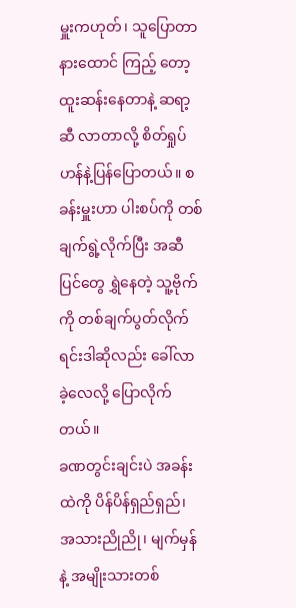မှူးကဟုတ်၊ သူပြောတာ နားထောင် ကြည့် တော့ ထူးဆန်းနေတာနဲ့ ဆရာ့ဆီ လာတာလို့ စိတ်ရှုပ်ဟန်နဲ့ပြန်ပြောတယ်။ စခန်းမှူးဟာ ပါးစပ်ကို တစ်ချက်ရွဲ့လိုက်ပြီး အဆီပြင်တွေ ရွှဲနေတဲ့ သူ့ဗိုက်ကို တစ်ချက်ပွတ်လိုက်ရင်းဒါဆိုလည်း ခေါ်လာခဲ့လေလို့ ပြောလိုက်တယ်။
ခဏတွင်းချင်းပဲ အခန်းထဲကို ပိန်ပိန်ရှည်ရှည်၊ အသားညိုညို၊ မျက်မှန်နဲ့ အမျိုးသားတစ်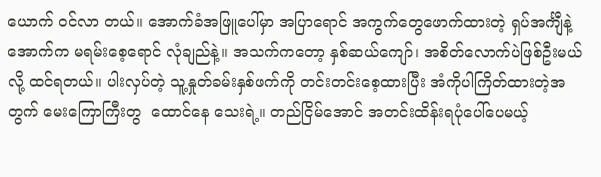ယောက် ဝင်လာ တယ်။ အောက်ခံအဖြူပေါ်မှာ အပြာရောင် အကွက်တွေဖောက်ထားတဲ့ ရှပ်အင်္ကျီနဲ့ အောက်က မရမ်းစေ့ရောင် လုံချည်နဲ့။ အသက်ကတော့ နှစ်ဆယ်ကျော်၊ အစိတ်လောက်ပဲဖြစ်ဦးမယ်လို့ ထင်ရတယ်။ ပါးလှပ်တဲ့ သူ့နှုတ်ခမ်းနှစ်ဖက်ကို တင်းတင်းစေ့ထားပြီး အံကိုပါကြိတ်ထားတဲ့အတွက် မေးကြောကြီးတွ  ထောင်နေ သေးရဲ့။ တည်ငြိမ်အောင် အတင်းထိန်းရပုံပေါ်ပေမယ့်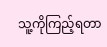သူ့ကိုကြည့်ရတာ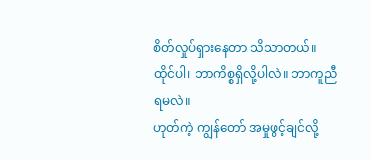စိတ်လှုပ်ရှားနေတာ သိသာတယ်။
ထိုင်ပါ၊ ဘာကိစ္စရှိလို့ပါလဲ။ ဘာကူညီရမလဲ။
ဟုတ်ကဲ့ ကျွန်တော် အမှုဖွင့်ချင်လို့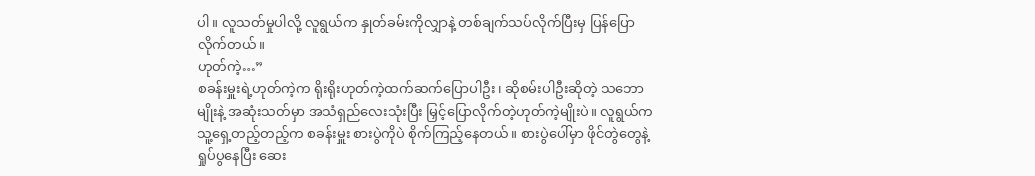ပါ။ လူသတ်မှုပါလို့ လူရွယ်က နှုတ်ခမ်းကိုလျှာနဲ့ တစ်ချက်သပ်လိုက်ပြီးမှ ပြန်ပြော လိုက်တယ်။
ဟုတ်ကဲ့…”
စခန်းမှူးရဲ့ဟုတ်ကဲ့က ရိုးရိုးဟုတ်ကဲ့ထက်ဆက်ပြောပါဦး၊ ဆိုစမ်းပါဦးဆိုတဲ့ သဘောမျိုးနဲ့ အဆုံးသတ်မှာ အသံရှည်လေးသုံးပြီး မြှင့်ပြောလိုက်တဲ့ဟုတ်ကဲ့မျိုးပဲ။ လူရွယ်က သူ့ရှေ့တည့်တည့်က စခန်းမှူး စားပွဲကိုပဲ စိုက်ကြည့်နေတယ်။ စားပွဲပေါ်မှာ ဖိုင်တွဲတွေနဲ့ ရှုပ်ပွနေပြီး ဆေး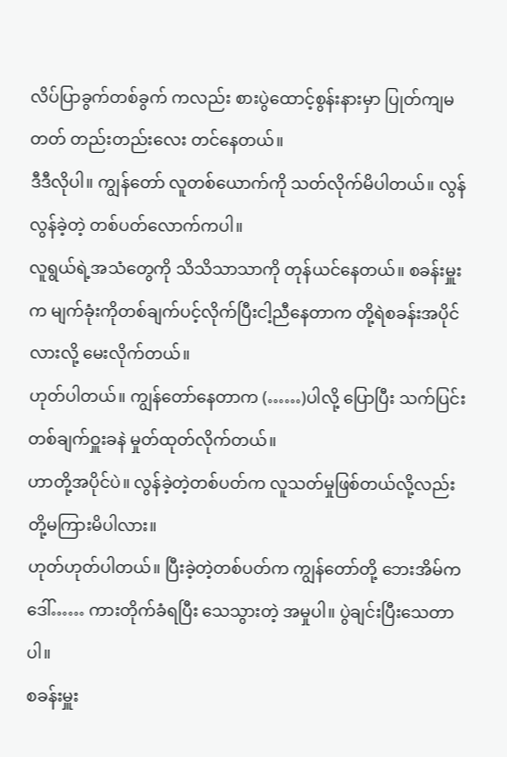လိပ်ပြာခွက်တစ်ခွက် ကလည်း စားပွဲထောင့်စွန်းနားမှာ ပြုတ်ကျမတတ် တည်းတည်းလေး တင်နေတယ်။
ဒီဒီလိုပါ။ ကျွန်တော် လူတစ်ယောက်ကို သတ်လိုက်မိပါတယ်။ လွန်လွန်ခဲ့တဲ့ တစ်ပတ်လောက်ကပါ။
လူရွယ်ရဲ့အသံတွေကို သိသိသာသာကို တုန်ယင်နေတယ်။ စခန်းမှူးက မျက်ခုံးကိုတစ်ချက်ပင့်လိုက်ပြီးငါ့ညီနေတာက တို့ရဲစခန်းအပိုင်လားလို့ မေးလိုက်တယ်။
ဟုတ်ပါတယ်။ ကျွန်တော်နေတာက (……)ပါလို့ ပြောပြီး သက်ပြင်းတစ်ချက်ဝှူးခနဲ မှုတ်ထုတ်လိုက်တယ်။
ဟာတို့အပိုင်ပဲ။ လွန်ခဲ့တဲ့တစ်ပတ်က လူသတ်မှုဖြစ်တယ်လို့လည်း တို့မကြားမိပါလား။
ဟုတ်ဟုတ်ပါတယ်။ ပြီးခဲ့တဲ့တစ်ပတ်က ကျွန်တော်တို့ ဘေးအိမ်က ဒေါ်…… ကားတိုက်ခံရပြီး သေသွားတဲ့ အမှုပါ။ ပွဲချင်းပြီးသေတာပါ။
စခန်းမှူး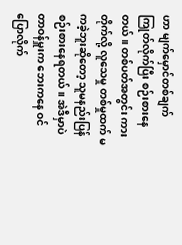ဟာ မျက်မှောင်တစ်ချက်ကြုတ်လိုက်ပြီး စဉ်းစားနေတယ်။ တစ်ပတ်အတွင်း ကားတိုက်လို့ လူသေမှု တစ်မှုထက် မကခဲ့ဘူးဆိုတော့ သူမနည်းပြန်စဉ်းစားနေရတယ်။ အဲဒီမှာပဲ တာဝန်မှူးက ဘေးကနေ ဝင်ပြောလိုက်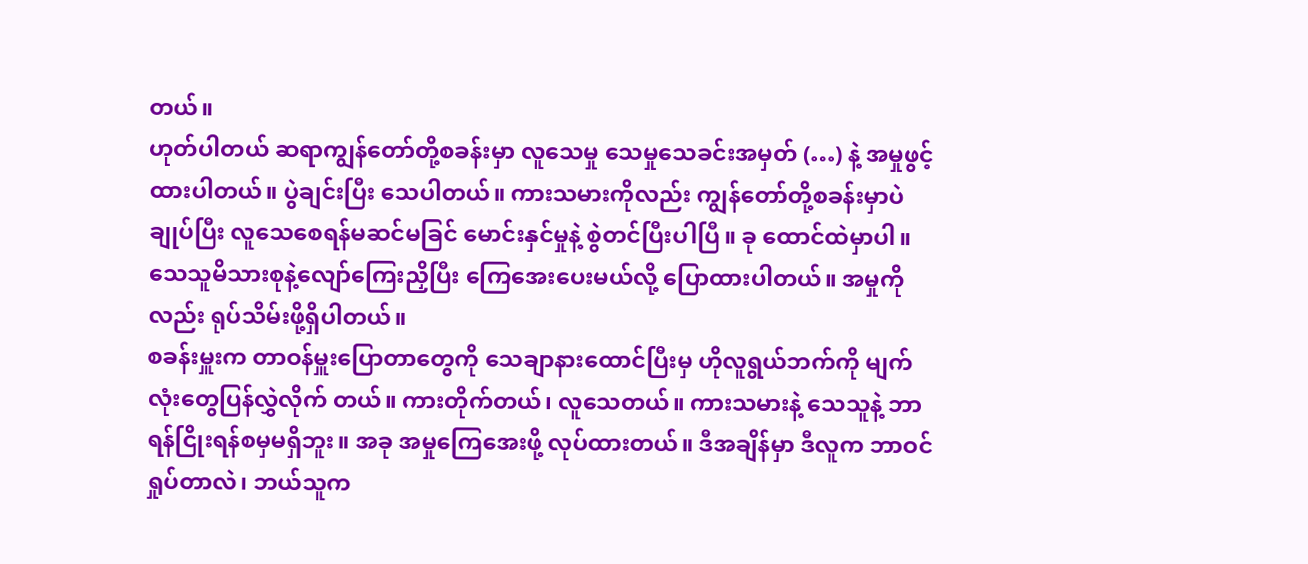တယ်။
ဟုတ်ပါတယ် ဆရာကျွန်တော်တို့စခန်းမှာ လူသေမှု သေမှုသေခင်းအမှတ် (…) နဲ့ အမှုဖွင့်ထားပါတယ်။ ပွဲချင်းပြီး သေပါတယ်။ ကားသမားကိုလည်း ကျွန်တော်တို့စခန်းမှာပဲ ချုပ်ပြီး လူသေစေရန်မဆင်မခြင် မောင်းနှင်မှုနဲ့ စွဲတင်ပြီးပါပြီ။ ခု ထောင်ထဲမှာပါ။ သေသူမိသားစုနဲ့လျော်ကြေးညှိပြီး ကြေအေးပေးမယ်လို့ ပြောထားပါတယ်။ အမှုကိုလည်း ရုပ်သိမ်းဖို့ရှိပါတယ်။
စခန်းမှူးက တာဝန်မှူးပြောတာတွေကို သေချာနားထောင်ပြီးမှ ဟိုလူရွယ်ဘက်ကို မျက်လုံးတွေပြန်လွှဲလိုက် တယ်။ ကားတိုက်တယ်၊ လူသေတယ်။ ကားသမားနဲ့ သေသူနဲ့ ဘာရန်ငြိုးရန်စမှမရှိဘူး။ အခု အမှုကြေအေးဖို့ လုပ်ထားတယ်။ ဒီအချိန်မှာ ဒီလူက ဘာဝင်ရှုပ်တာလဲ၊ ဘယ်သူက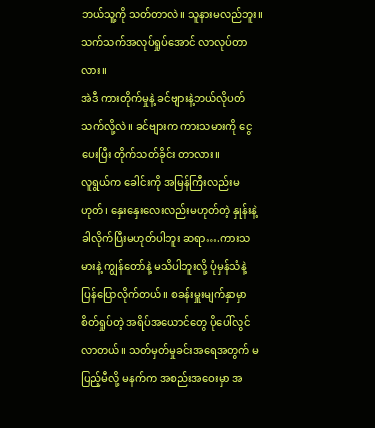ဘယ်သူ့ကို သတ်တာလဲ။ သူနားမလည်ဘူး။ သက်သက်အလုပ်ရှုပ်အောင် လာလုပ်တာလား။
အဲဒီ ကားတိုက်မှုနဲ့ ခင်ဗျားနဲ့ဘယ်လိုပတ်သက်လို့လဲ။ ခင်ဗျားက ကားသမားကို ငွေပေးပြီး တိုက်သတ်ခိုင်း တာလား။
လူရွယ်က ခေါင်းကို အမြန်ကြီးလည်းမဟုတ်၊ နှေးနှေးလေးလည်းမဟုတ်တဲ့ နှုန်းနဲ့ ခါလိုက်ပြီးမဟုတ်ပါဘူး ဆရာ….ကားသမားနဲ့ ကျွန်တော်နဲ့ မသိပါဘူးလို့ ပုံမှန်သံနဲ့ ပြန်ပြောလိုက်တယ်။ စခန်းမှူးမျက်နှာမှာ စိတ်ရှုပ်တဲ့ အရိပ်အယောင်တွေ ပိုပေါ်လွင်လာတယ်။ သတ်မှတ်မှုခင်းအရေအတွက် မပြည့်မီလို့ မနက်က အစည်းအဝေးမှာ အ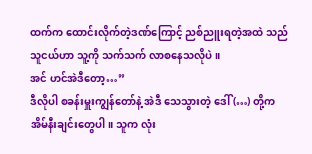ထက်က ထောင်းလိုက်တဲ့ဒဏ်ကြောင့် ညစ်ညူးရတဲ့အထဲ သည်သူငယ်ဟာ သူ့ကို သက်သက် လာစနေသလိုပဲ။
အင် ဟင်အဲဒီတော့…”
ဒီလိုပါ စခန်းမှူးကျွန်တော်နဲ့ အဲဒီ သေသွားတဲ့ ဒေါ် (…) တို့က အိမ်နီးချင်းတွေပါ။ သူက လုံး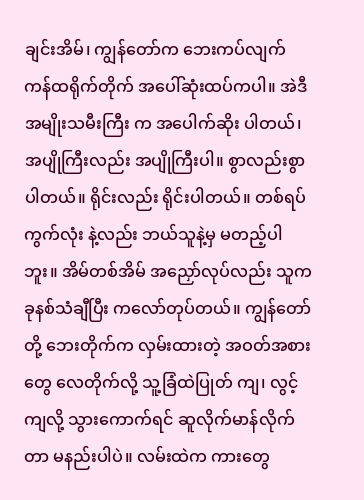ချင်းအိမ်၊ ကျွန်တော်က ဘေးကပ်လျက် ကန်ထရိုက်တိုက် အပေါ်ဆုံးထပ်ကပါ။ အဲဒီ အမျိုးသမီးကြီး က အပေါက်ဆိုး ပါတယ်၊ အပျိုကြီးလည်း အပျိုကြီးပါ။ စွာလည်းစွာပါတယ်။ ရိုင်းလည်း ရိုင်းပါတယ်။ တစ်ရပ်ကွက်လုံး နဲ့လည်း ဘယ်သူနဲ့မှ မတည့်ပါဘူး။ အိမ်တစ်အိမ် အညှော်လုပ်လည်း သူက ခုနစ်သံချီပြီး ကလော်တုပ်တယ်။ ကျွန်တော်တို့ ဘေးတိုက်က လှမ်းထားတဲ့ အဝတ်အစားတွေ လေတိုက်လို့ သူ့ခြံထဲပြုတ် ကျ၊ လွင့်ကျလို့ သွားကောက်ရင် ဆူလိုက်မာန်လိုက်တာ မနည်းပါပဲ။ လမ်းထဲက ကားတွေ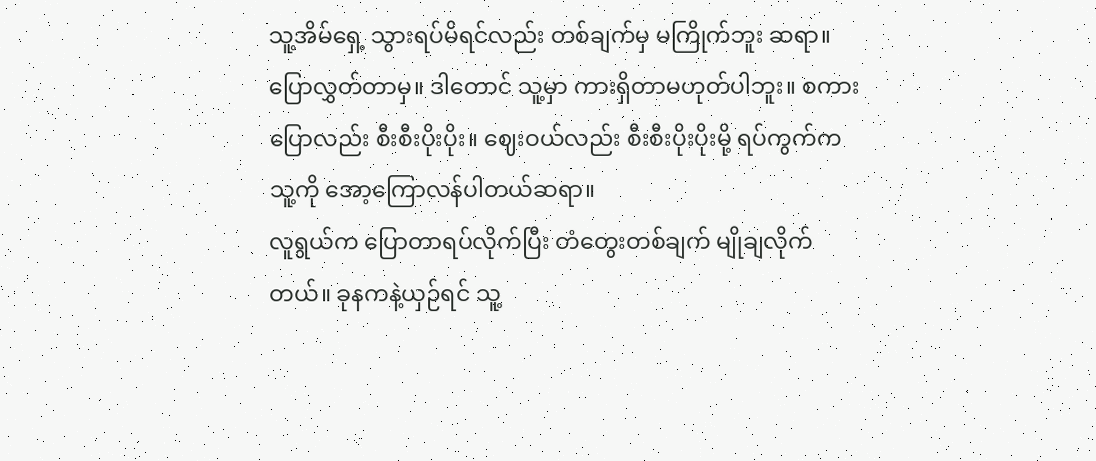သူ့အိမ်ရှေ့ သွားရပ်မိရင်လည်း တစ်ချက်မှ မကြိုက်ဘူး ဆရာ။ ပြောလွှတ်တာမှ။ ဒါတောင် သူ့မှာ ကားရှိတာမဟုတ်ပါဘူး။ စကားပြောလည်း စီးစီးပိုးပိုး။ ဈေးဝယ်လည်း စီးစီးပိုးပိုးမို့ ရပ်ကွက်က သူ့ကို အော့ကြောလန်ပါတယ်ဆရာ။
လူရွယ်က ပြောတာရပ်လိုက်ပြီး တံတွေးတစ်ချက် မျိုချလိုက်တယ်။ ခုနကနဲ့ယှဉ်ရင် သူ့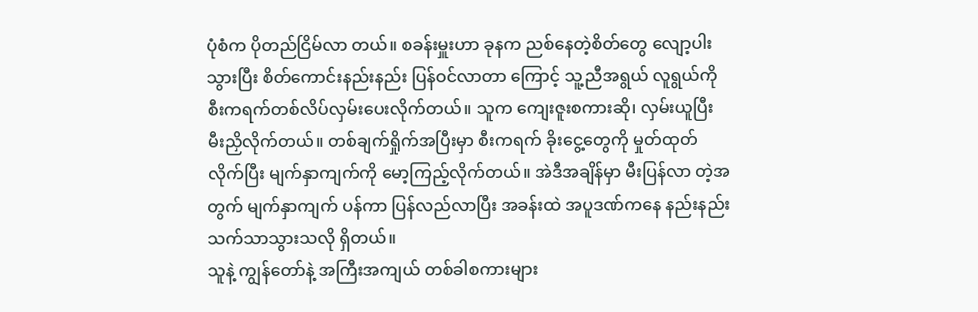ပုံစံက ပိုတည်ငြိမ်လာ တယ်။ စခန်းမှူးဟာ ခုနက ညစ်နေတဲ့စိတ်တွေ လျော့ပါးသွားပြီး စိတ်ကောင်းနည်းနည်း ပြန်ဝင်လာတာ ကြောင့် သူ့ညီအရွယ် လူရွယ်ကိုစီးကရက်တစ်လိပ်လှမ်းပေးလိုက်တယ်။ သူက ကျေးဇူးစကားဆို၊ လှမ်းယူပြီး မီးညှိလိုက်တယ်။ တစ်ချက်ရှိုက်အပြီးမှာ စီးကရက် ခိုးငွေ့တွေကို မှုတ်ထုတ်လိုက်ပြီး မျက်နှာကျက်ကို မော့ကြည့်လိုက်တယ်။ အဲဒီအချိန်မှာ မီးပြန်လာ တဲ့အတွက် မျက်နှာကျက် ပန်ကာ ပြန်လည်လာပြီး အခန်းထဲ အပူဒဏ်ကနေ နည်းနည်းသက်သာသွားသလို ရှိတယ်။
သူနဲ့ ကျွန်တော်နဲ့ အကြီးအကျယ် တစ်ခါစကားများ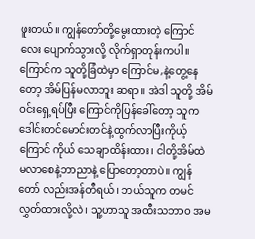ဖူးတယ်။ ကျွန်တော်တို့မွေးထားတဲ့ ကြောင်လေး ပျောက်သွားလို့ လိုက်ရှာတုန်းကပါ။ ကြောင်က သူတို့ခြံထဲမှာ ကြောင်မ,နဲ့တွေ့နေတော့ အိမ်ပြန်မလာဘူး ဆရာ။ အဲဒါ သူတို့ အိမ်ဝင်းရှေ့ရပ်ပြီး ကြောင်ကိုပြန်ခေါ်တော့ သူက ဒေါင်းတင်မောင်းတင်နဲ့ထွက်လာပြီးကိုယ့်ကြောင် ကိုယ် သေချာထိန်းထား၊ ငါတို့အိမ်ထဲ မလာစေနဲ့ဘာညာနဲ့ ပြောတော့တာပဲ။ ကျွန်တော် လည်းအန်တီရယ်၊ ဘယ်သူက တမင်လွှတ်ထားလို့လဲ၊ သူ့ဟာသူ အထီးသဘာဝ အမ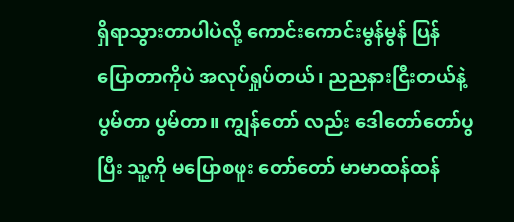ရှိရာသွားတာပါပဲလို့ ကောင်းကောင်းမွန်မွန် ပြန်ပြောတာကိုပဲ အလုပ်ရှုပ်တယ်၊ ညညနားငြီးတယ်နဲ့ ပွမ်တာ ပွမ်တာ။ ကျွန်တော် လည်း ဒေါတော်တော်ပွပြီး သူ့ကို မပြောစဖူး တော်တော် မာမာထန်ထန်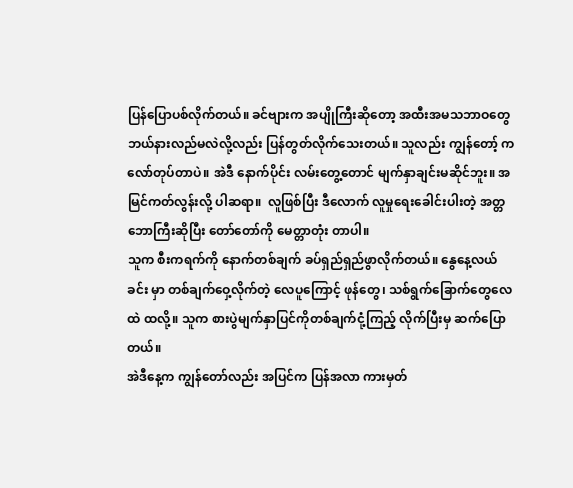ပြန်ပြောပစ်လိုက်တယ်။ ခင်ဗျားက အပျိုကြီးဆိုတော့ အထီးအမသဘာဝတွေ ဘယ်နားလည်မလဲလို့လည်း ပြန်တွတ်လိုက်သေးတယ်။ သူလည်း ကျွန်တော့် ကလော်တုပ်တာပဲ။ အဲဒီ နောက်ပိုင်း လမ်းတွေ့တောင် မျက်နှာချင်းမဆိုင်ဘူး။ အမြင်ကတ်လွန်းလို့ ပါဆရာ။  လူဖြစ်ပြီး ဒီလောက် လူမှုရေးခေါင်းပါးတဲ့ အတ္တဘောကြီးဆိုပြီး တော်တော်ကို မေတ္တာတုံး တာပါ။
သူက စီးကရက်ကို နောက်တစ်ချက် ခပ်ရှည်ရှည်ဖွာလိုက်တယ်။ နွေနေ့လယ်ခင်း မှာ တစ်ချက်ဝှေ့လိုက်တဲ့ လေပူကြောင့် ဖုန်တွေ၊ သစ်ရွက်ခြောက်တွေလေထဲ ထလို့။ သူက စားပွဲမျက်နှာပြင်ကိုတစ်ချက်ငုံ့ကြည့် လိုက်ပြီးမှ ဆက်ပြောတယ်။
အဲဒီနေ့က ကျွန်တော်လည်း အပြင်က ပြန်အလာ ကားမှတ်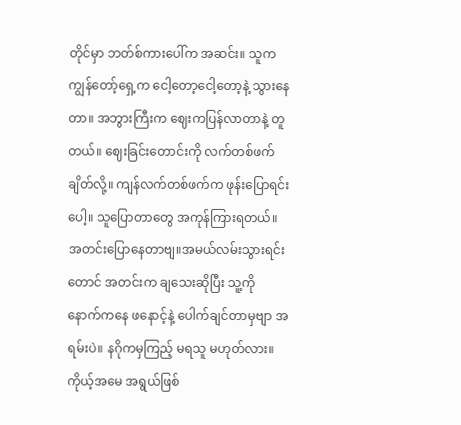တိုင်မှာ ဘတ်စ်ကားပေါ်က အဆင်း။ သူက ကျွန်တော့်ရှေ့က ငေါ့တော့ငေါ့တော့နဲ့ သွားနေတာ။ အဘွားကြီးက ဈေးကပြန်လာတာနဲ့ တူတယ်။ ဈေးခြင်းတောင်းကို လက်တစ်ဖက်ချိတ်လို့။ ကျန်လက်တစ်ဖက်က ဖုန်းပြောရင်းပေါ့။ သူပြောတာတွေ အကုန်ကြားရတယ်။ အတင်းပြောနေတာဗျ။အမယ်လမ်းသွားရင်းတောင် အတင်းက ချသေးဆိုပြီး သူ့ကို နောက်ကနေ ဖနောင့်နဲ့ ပေါက်ချင်တာမှဗျာ အရမ်းပဲ။ နဂိုကမှကြည့် မရသူ မဟုတ်လား။ ကိုယ့်အမေ အရွယ်ဖြစ်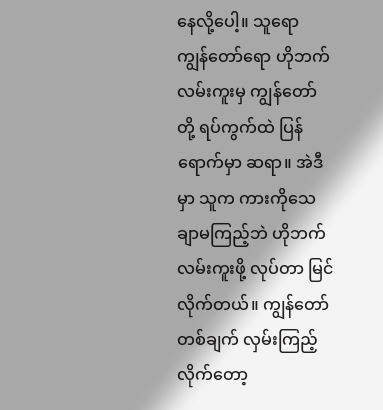နေလို့ပေါ့။ သူရော ကျွန်တော်ရော ဟိုဘက်လမ်းကူးမှ ကျွန်တော်တို့ ရပ်ကွက်ထဲ ပြန်ရောက်မှာ ဆရာ။ အဲဒီမှာ သူက ကားကိုသေချာမကြည့်ဘဲ ဟိုဘက်လမ်းကူးဖို့ လုပ်တာ မြင်လိုက်တယ်။ ကျွန်တော် တစ်ချက် လှမ်းကြည့်လိုက်တော့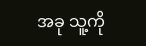အခု သူ့ကို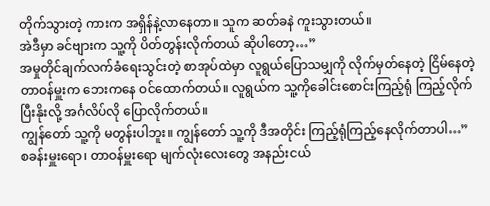တိုက်သွားတဲ့ ကားက အရှိန်နဲ့လာနေတာ။ သူက ဆတ်ခနဲ ကူးသွားတယ်။
အဲဒီမှာ ခင်ဗျားက သူ့ကို ပိတ်တွန်းလိုက်တယ် ဆိုပါတော့…”
အမှုတိုင်ချက်လက်ခံရေးသွင်းတဲ့ စာအုပ်ထဲမှာ လူရွယ်ပြောသမျှကို လိုက်မှတ်နေတဲ့ ငြိမ်နေတဲ့ တာဝန်မှူးက ဘေးကနေ ဝင်ထောက်တယ်။ လူရွယ်က သူ့ကိုခေါင်းစောင်းကြည့်ရုံ ကြည့်လိုက်ပြီးနိုးလို့ အင်္ဂလိပ်လို ပြောလိုက်တယ်။
ကျွန်တော် သူ့ကို မတွန်းပါဘူး။ ကျွန်တော် သူ့ကို ဒီအတိုင်း ကြည့်ရုံကြည့်နေလိုက်တာပါ…”
စခန်းမှူးရော၊ တာဝန်မှူးရော မျက်လုံးလေးတွေ အနည်းငယ်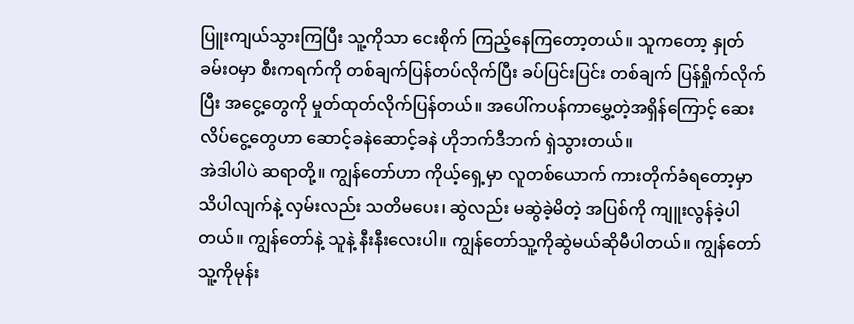ပြူးကျယ်သွားကြပြီး သူ့ကိုသာ ငေးစိုက် ကြည့်နေကြတော့တယ်။ သူကတော့ နှုတ်ခမ်းဝမှာ စီးကရက်ကို တစ်ချက်ပြန်တပ်လိုက်ပြီး ခပ်ပြင်းပြင်း တစ်ချက် ပြန်ရှိုက်လိုက်ပြီး အငွေ့တွေကို မှုတ်ထုတ်လိုက်ပြန်တယ်။ အပေါ်ကပန်ကာမွှေ့တဲ့အရှိန်ကြောင့် ဆေးလိပ်ငွေ့တွေဟာ ဆောင့်ခနဲဆောင့်ခနဲ ဟိုဘက်ဒီဘက် ရှဲသွားတယ်။
အဲဒါပါပဲ ဆရာတို့။ ကျွန်တော်ဟာ ကိုယ့်ရှေ့မှာ လူတစ်ယောက် ကားတိုက်ခံရတော့မှာ သိပါလျက်နဲ့ လှမ်းလည်း သတိမပေး၊ ဆွဲလည်း မဆွဲခဲ့မိတဲ့ အပြစ်ကို ကျူးလွန်ခဲ့ပါတယ်။ ကျွန်တော်နဲ့ သူနဲ့ နီးနီးလေးပါ။ ကျွန်တော်သူ့ကိုဆွဲမယ်ဆိုမီပါတယ်။ ကျွန်တော် သူ့ကိုမုန်း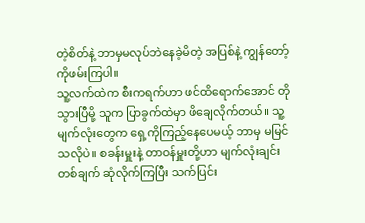တဲ့စိတ်နဲ့ ဘာမှမလုပ်ဘဲနေခဲ့မိတဲ့ အပြစ်နဲ့ ကျွန်တော့်ကိုဖမ်းကြပါ။
သူ့လက်ထဲက စီးကရက်ဟာ ဖင်ထိရောက်အောင် တိုသွားပြီမို့ သူက ပြာခွက်ထဲမှာ ဖိချေလိုက်တယ်။ သူ့ မျက်လုံးတွေက ရှေ့ကိုကြည့်နေပေမယ့် ဘာမှ မမြင်သလိုပဲ။ စခန်းမှူးနဲ့ တာဝန်မှူးတို့ဟာ မျက်လုံးချင်း တစ်ချက် ဆုံလိုက်ကြပြီး သက်ပြင်း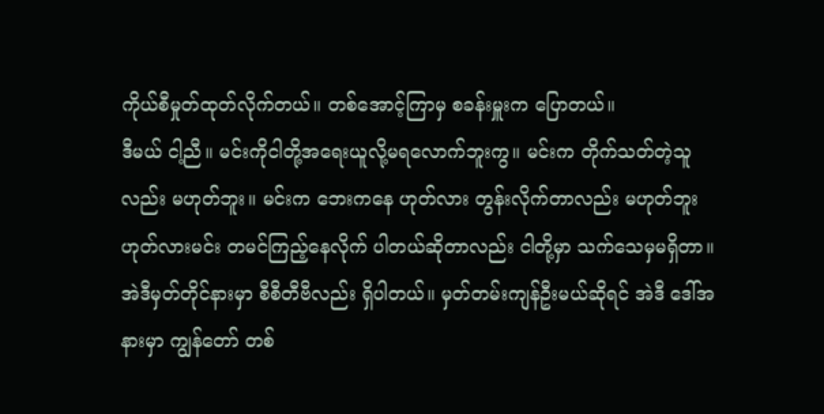ကိုယ်စီမှုတ်ထုတ်လိုက်တယ်။ တစ်အောင့်ကြာမှ စခန်းမှူးက ပြောတယ်။
ဒီမယ် ငါ့ညီ။ မင်းကိုငါတို့အရေးယူလို့မရလောက်ဘူးကွ။ မင်းက တိုက်သတ်တဲ့သူလည်း မဟုတ်ဘူး။ မင်းက ဘေးကနေ ဟုတ်လား တွန်းလိုက်တာလည်း မဟုတ်ဘူးဟုတ်လားမင်း တမင်ကြည့်နေလိုက် ပါတယ်ဆိုတာလည်း ငါတို့မှာ သက်သေမှမရှိတာ။
အဲဒီမှတ်တိုင်နားမှာ စီစီတီဗီလည်း ရှိပါတယ်။ မှတ်တမ်းကျန်ဦးမယ်ဆိုရင် အဲဒီ ဒေါ်အနားမှာ ကျွန်တော် တစ်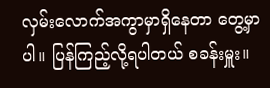လှမ်းလောက်အကွာမှာရှိနေတာ တွေ့မှာပါ။ ပြန်ကြည့်လို့ရပါတယ် စခန်းမှူး။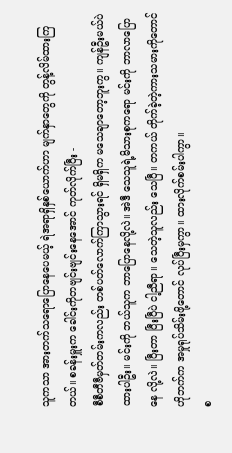သူကသာ အားတက်သရောပြောနေပေမယ့် ရဲအရာရှိနှစ်ယောက်ဟာ မျက်နှာတွေကို တွန့်လိမ်ထားကြတယ်။ စခန်းမှူးက ခေါင်းကိုတဗျင်းဗျင်းနေအောင် ကုတ်လိုက်ပြီး -
စီစီတီဗီမှတ်တမ်းကလည်း တစ်ပတ်လောက်ကြာသွားရင် ရှိမရှိက မသေချာတော့ဘူးကွ။ ကျန်ဦးမယ်ပဲ ထားပါဦး။ မင်းကို ဘယ်သူက ဘာပြောနေလို့လဲ။ အဲဒီ သေသူရဲ့မိသားစုကရော မင်းကို ဘာလာပြောနေ လို့လဲ။ ပြီးတာ ပြီးပြီပဲ ငါ့ညီရာ။ သေတဲ့သူလည်း သေပြီ။ တကယ် တိုက်ခဲ့တဲ့ကားသမားကိုတောင် ဟိုဘက်က အမှုရုပ်သိမ်းဖို့တောင် လုပ်ပြီးမှကွာ။ ထားလိုက်စမ်းပါကွာ။
စ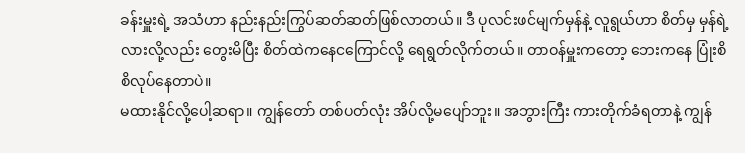ခန်းမှူးရဲ့ အသံဟာ နည်းနည်းကြွပ်ဆတ်ဆတ်ဖြစ်လာတယ်။ ဒီ ပုလင်းဖင်မျက်မှန်နဲ့ လူရွယ်ဟာ စိတ်မှ မှန်ရဲ့လားလို့လည်း တွေးမိပြီး စိတ်ထဲကနေငကြောင်လို့ ရေရွတ်လိုက်တယ်။ တာဝန်မှူးကတော့ ဘေးကနေ ပြုံးစိစိလုပ်နေတာပဲ။
မထားနိုင်လို့ပေါ့ဆရာ။ ကျွန်တော် တစ်ပတ်လုံး အိပ်လို့မပျော်ဘူး။ အဘွားကြီး ကားတိုက်ခံရတာနဲ့ ကျွန်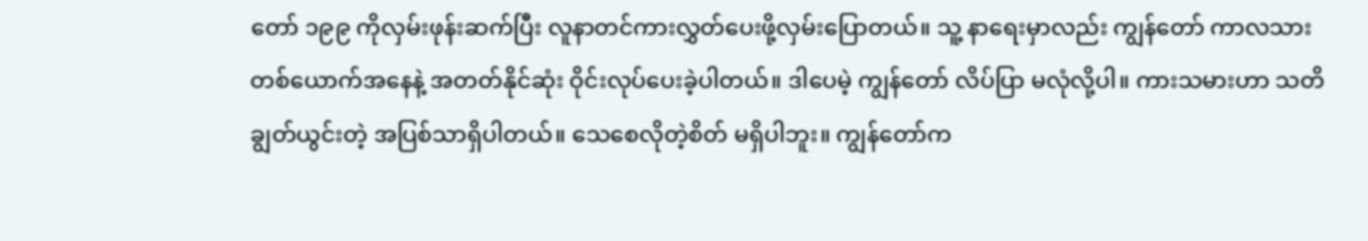တော် ၁၉၉ ကိုလှမ်းဖုန်းဆက်ပြီး လူနာတင်ကားလွှတ်ပေးဖို့လှမ်းပြောတယ်။ သူ့ နာရေးမှာလည်း ကျွန်တော် ကာလသားတစ်ယောက်အနေနဲ့ အတတ်နိုင်ဆုံး ဝိုင်းလုပ်ပေးခဲ့ပါတယ်။ ဒါပေမဲ့ ကျွန်တော် လိပ်ပြာ မလုံလို့ပါ။ ကားသမားဟာ သတိချွတ်ယွင်းတဲ့ အပြစ်သာရှိပါတယ်။ သေစေလိုတဲ့စိတ် မရှိပါဘူး။ ကျွန်တော်က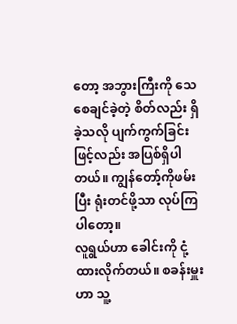တော့ အဘွားကြီးကို သေစေချင်ခဲ့တဲ့ စိတ်လည်း ရှိခဲ့သလို ပျက်ကွက်ခြင်းဖြင့်လည်း အပြစ်ရှိပါတယ်။ ကျွန်တော့်ကိုဖမ်းပြီး ရုံးတင်ဖို့သာ လုပ်ကြပါတော့။
လူရွယ်ဟာ ခေါင်းကို ငုံ့ထားလိုက်တယ်။ စခန်းမှူးဟာ သူ့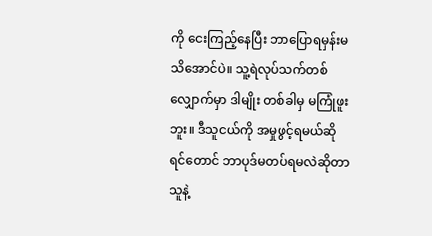ကို ငေးကြည့်နေပြီး ဘာပြောရမှန်းမသိအောင်ပဲ။ သူ့ရဲလုပ်သက်တစ်လျှောက်မှာ ဒါမျိုး တစ်ခါမှ မကြုံဖူးဘူး။ ဒီသူငယ်ကို အမှုဖွင့်ရမယ်ဆိုရင်တောင် ဘာပုဒ်မတပ်ရမလဲဆိုတာ သူနဲ့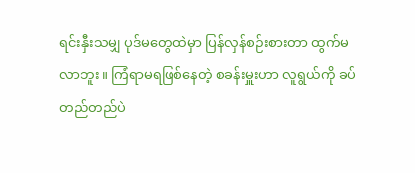ရင်းနှီးသမျှ ပုဒ်မတွေထဲမှာ ပြန်လှန်စဉ်းစားတာ ထွက်မလာဘူး။ ကြံရာမရဖြစ်နေတဲ့ စခန်းမှူးဟာ လူရွယ်ကို ခပ်တည်တည်ပဲ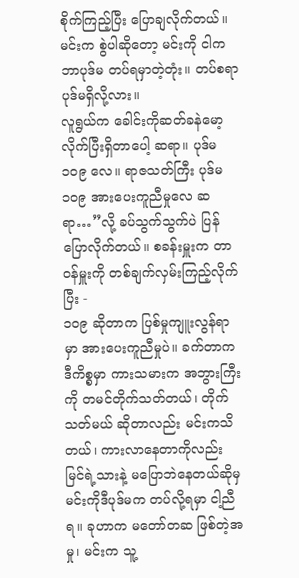စိုက်ကြည့်ပြီး ပြောချလိုက်တယ်။
မင်းက စွဲပါဆိုတော့ မင်းကို ငါကဘာပုဒ်မ တပ်ရမှာတဲ့တုံး။ တပ်စရာပုဒ်မရှိလို့လား။
လူရွယ်က ခေါင်းကိုဆတ်ခနဲမော့လိုက်ပြီးရှိတာပေါ့ ဆရာ။ ပုဒ်မ ၁၀၉ လေ။ ရာဇသတ်ကြီး ပုဒ်မ ၁၀၉ အားပေးကူညီမှုလေ ဆရာ…”လို့ ခပ်သွက်သွက်ပဲ ပြန်ပြောလိုက်တယ်။ စခန်းမှူးက တာဝန်မှူးကို တစ်ချက်လှမ်းကြည့်လိုက်ပြီး -
၁၀၉ ဆိုတာက ပြစ်မှုကျူးလွန်ရာမှာ အားပေးကူညီမှုပဲ။ ခက်တာက ဒီကိစ္စမှာ ကားသမားက အဘွားကြီးကို တမင်တိုက်သတ်တယ်၊ တိုက်သတ်မယ် ဆိုတာလည်း မင်းကသိတယ်၊ ကားလာနေတာကိုလည်း မြင်ရဲ့သားနဲ့ မပြောဘဲနေတယ်ဆိုမှ မင်းကိုဒီပုဒ်မက တပ်လို့ရမှာ ငါ့ညီရ။ ခုဟာက မတော်တဆ ဖြစ်တဲ့အမှု၊ မင်းက သူ့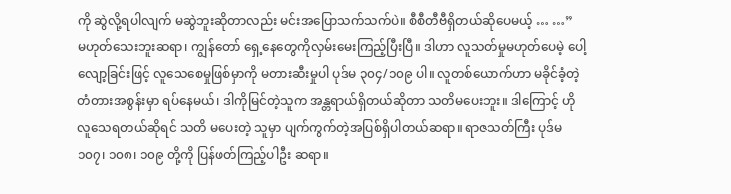ကို ဆွဲလို့ရပါလျက် မဆွဲဘူးဆိုတာလည်း မင်းအပြောသက်သက်ပဲ။ စီစီတီဗီရှိတယ်ဆိုပေမယ့် … …”
မဟုတ်သေးဘူးဆရာ၊ ကျွန်တော် ရှေ့နေတွေကိုလှမ်းမေးကြည့်ပြီးပြီ။ ဒါဟာ လူသတ်မှုမဟုတ်ပေမဲ့ ပေါ့လျော့ခြင်းဖြင့် လူသေစေမှုဖြစ်မှာကို မတားဆီးမှုပါ ပုဒ်မ ၃၀၄/၁၀၉ ပါ။ လူတစ်ယောက်ဟာ မခိုင်ခံ့တဲ့ တံတားအစွန်းမှာ ရပ်နေမယ်၊ ဒါကိုမြင်တဲ့သူက အန္တရာယ်ရှိတယ်ဆိုတာ သတိမပေးဘူး။ ဒါကြောင့် ဟိုလူသေရတယ်ဆိုရင် သတိ မပေးတဲ့ သူမှာ ပျက်ကွက်တဲ့အပြစ်ရှိပါတယ်ဆရာ။ ရာဇသတ်ကြီး ပုဒ်မ ၁၀၇၊ ၁၀၈၊ ၁၀၉ တို့ကို ပြန်ဖတ်ကြည့်ပါဦး ဆရာ။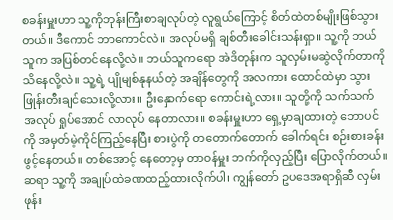စခန်းမှူးဟာ သူ့ကိုဘုန်းကြီးစာချလုပ်တဲ့ လူရွယ်ကြောင့် စိတ်ထဲတစ်မျိုးဖြစ်သွားတယ်။ ဒီကောင် ဘာကောင်လဲ။ အလုပ်မရှိ ချစ်တီးခေါင်းသန်းရှာ။ သူ့ကို ဘယ်သူက အပြစ်တင်နေလို့လဲ။ ဘယ်သူကရော အဲဒိတုန်းက သူလှမ်းမဆွဲလိုက်တာကို သိနေလို့လဲ။ သူ့ရဲ့ ပျိုမျစ်နုနယ်တဲ့ အချိန်တွေကို အလကား ထောင်ထဲမှာ သွားဖြုန်းတီးချင်သေးလို့လား။ ဦးနှောက်ရော ကောင်းရဲ့လား။ သူတို့ကို သက်သက် အလုပ် ရှုပ်အောင် လာလုပ် နေတာလား။ စခန်းမှူးဟာ ရှေ့မှာချထားတဲ့ ဘောပင်ကို အမှတ်မဲ့ကိုင်ကြည့်နေပြီး စားပွဲကို တတောက်တောက် ခေါက်ရင်း စဉ်းစားခန်းဖွင့်နေတယ်။ တစ်အောင့် နေတော့မှ တာဝန်မှူး ဘက်ကိုလှည့်ပြီး ပြောလိုက်တယ်။
ဆရာ သူ့ကို အချုပ်ထဲခဏထည့်ထားလိုက်ပါ၊ ကျွန်တော် ဥပဒေအရာရှိဆီ လှမ်းဖုန်း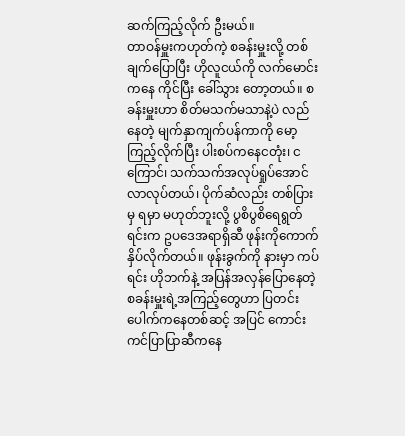ဆက်ကြည့်လိုက် ဦးမယ်။
တာဝန်မှူးကဟုတ်ကဲ့ စခန်းမှူးလို့ တစ်ချက်ပြောပြီး ဟိုလူငယ်ကို လက်မောင်းကနေ ကိုင်ပြီး ခေါ်သွား တော့တယ်။ စခန်းမှူးဟာ စိတ်မသက်မသာနဲ့ပဲ လည်နေတဲ့ မျက်နှာကျက်ပန်ကာကို မော့ကြည့်လိုက်ပြီး ပါးစပ်ကနေငတုံး၊ ငကြောင်၊ သက်သက်အလုပ်ရှုပ်အောင် လာလုပ်တယ်၊ ပိုက်ဆံလည်း တစ်ပြားမှ ရမှာ မဟုတ်ဘူးလို့ ပွစိပွစိရေရွတ်ရင်းက ဥပဒေအရာရှိဆီ ဖုန်းကိုကောက်နှိပ်လိုက်တယ်။ ဖုန်းခွက်ကို နားမှာ ကပ်ရင်း ဟိုဘက်နဲ့ အပြန်အလှန်ပြောနေတဲ့ စခန်းမှူးရဲ့အကြည့်တွေဟာ ပြတင်းပေါက်ကနေတစ်ဆင့် အပြင် ကောင်းကင်ပြာပြာဆီကနေ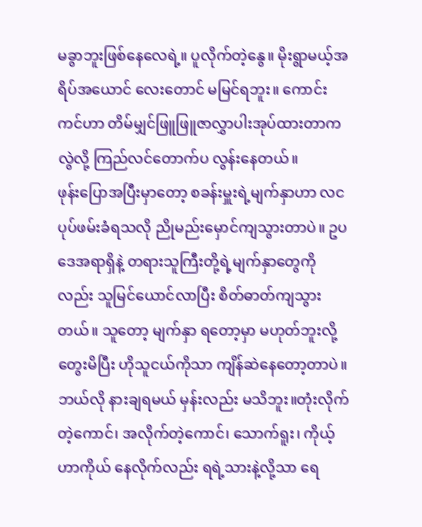မခွာဘူးဖြစ်နေလေရဲ့။ ပူလိုက်တဲ့နွေ။ မိုးရွာမယ့်အရိပ်အယောင် လေးတောင် မမြင်ရဘူး။ ကောင်းကင်ဟာ တိမ်မျှင်ဖြူဖြူဇာလွှာပါးအုပ်ထားတာကလွဲလို့ ကြည်လင်တောက်ပ လွန်းနေတယ်။
ဖုန်းပြောအပြီးမှာတော့ စခန်းမှူးရဲ့မျက်နှာဟာ လငပုပ်ဖမ်းခံရသလို ညိုမည်းမှောင်ကျသွားတာပဲ။ ဥပဒေအရာရှိနဲ့ တရားသူကြီးတို့ရဲ့မျက်နှာတွေကိုလည်း သူမြင်ယောင်လာပြီး စိတ်ဓာတ်ကျသွားတယ်။ သူတော့ မျက်နှာ ရတော့မှာ မဟုတ်ဘူးလို့တွေးမိပြီး ဟိုသူငယ်ကိုသာ ကျိန်ဆဲနေတော့တာပဲ။ ဘယ်လို နားချရမယ် မှန်းလည်း မသိဘူး။တုံးလိုက်တဲ့ကောင်၊ အလိုက်တဲ့ကောင်၊ သောက်ရူး၊ ကိုယ့်ဟာကိုယ် နေလိုက်လည်း ရရဲ့သားနဲ့လို့သာ ရေ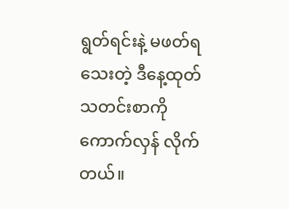ရွတ်ရင်းနဲ့ မဖတ်ရသေးတဲ့ ဒီနေ့ထုတ် သတင်းစာကို ကောက်လှန် လိုက်တယ်။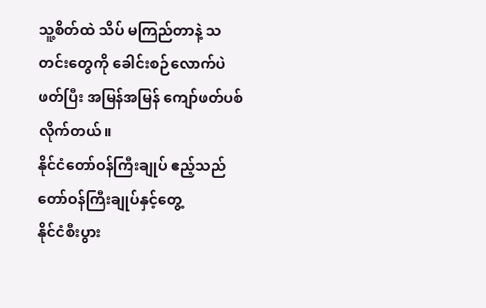သူ့စိတ်ထဲ သိပ် မကြည်တာနဲ့ သတင်းတွေကို ခေါင်းစဉ်လောက်ပဲဖတ်ပြီး အမြန်အမြန် ကျော်ဖတ်ပစ်လိုက်တယ်။
နိုင်ငံတော်ဝန်ကြီးချုပ် ဧည့်သည်တော်ဝန်ကြီးချုပ်နှင့်တွေ့
နိုင်ငံစီးပွား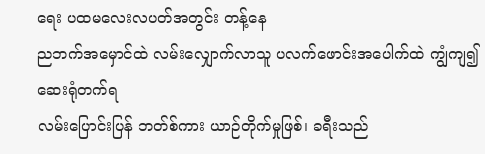ရေး ပထမလေးလပတ်အတွင်း တန့်နေ
ညဘက်အမှောင်ထဲ လမ်းလျှောက်လာသူ ပလက်ဖောင်းအပေါက်ထဲ ကျွံကျ၍ ဆေးရုံတက်ရ
လမ်းပြောင်းပြန် ဘတ်စ်ကား ယာဉ်တိုက်မှုဖြစ်၊ ခရီးသည်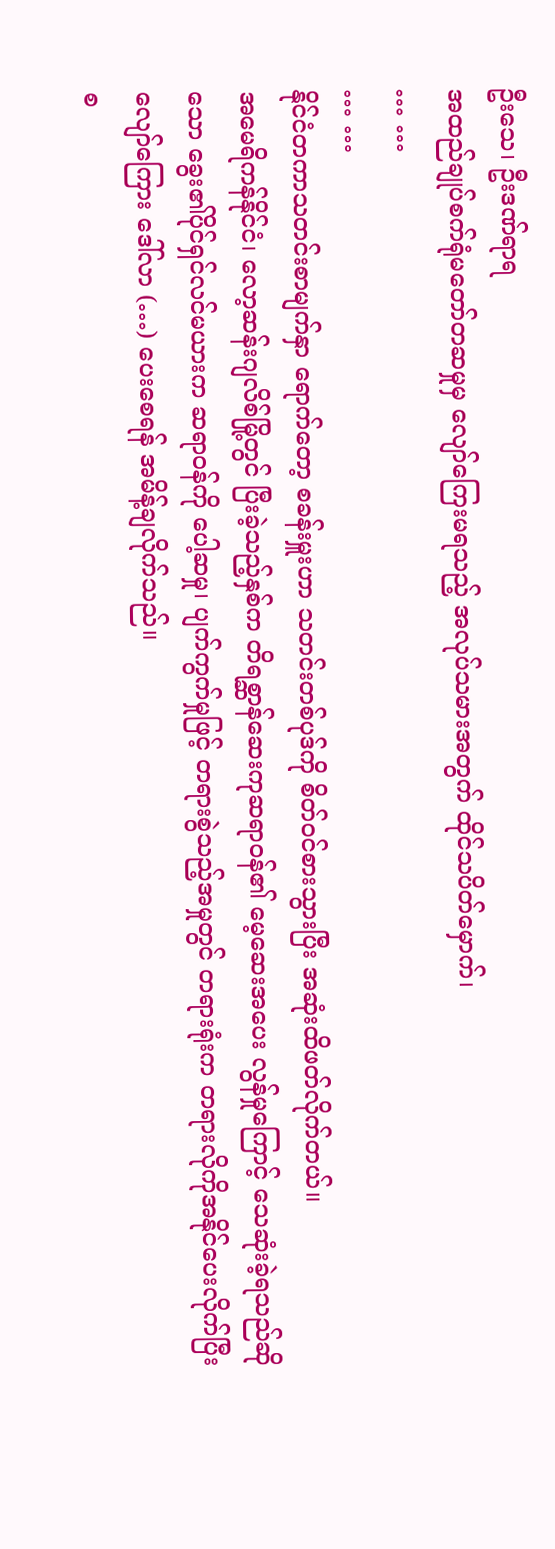ဦးသေ၊ ဦးဒဏ်ရာရ
အထည်ချုပ်စက်ရုံမတော်တဆမှုမှ လျော်ကြေးမရသည့် အလုပ်သမားအတွက် ထိုင်သပိတ်မှောက်၊
… …
… …
နိုင်ငံတကာသတင်းစာမျက်နှာ ရောက်တော့ စခန်းမှူးဟာ သတင်းတစ်ပုဒ်ကို စိတ်ဝင်စားသွားပြီး အဆုံးထိဖတ်လိုက်တယ်။
အမေရိကန်နိုင်ငံ၊ လော့ဆန်းဂျလိစ်မြို့တွင် ပြီးခဲ့သည့်နှစ်က တိရစ္ဆာန်ဆေးကုဆရာဝန်၏ မေ့ဆေးအပေး လွန်မှုကြောင့် သေဆုံးခဲ့ရသည်ဆိုသော ခွေး၏ပိုင်ရှင်လင်မယားက ဆရာဝန်ကို ပေါ့ဆမှု၊ ပျက်ကွက်မှုဖြင့် တရားစွဲသည့်အမှုတွင် တရားရုံးက တရားလိုကိုအနိုင်ပေးလိုက်ပြီး လျော်ကြေား ဒေါ်လာ (…) ပေးစေရန် အမိန့်ချလိုက်သည်။
စ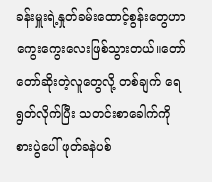ခန်းမှူးရဲ့နှုတ်ခမ်းထောင့်စွန်းတွေဟာ ကွေးကွေးလေးဖြစ်သွားတယ်။တော်တော်ဆိုးတဲ့လူတွေလို့ တစ်ချက် ရေရွတ်လိုက်ပြီး သတင်းစာခေါက်ကို စားပွဲပေါ် ဖုတ်ခနဲပစ်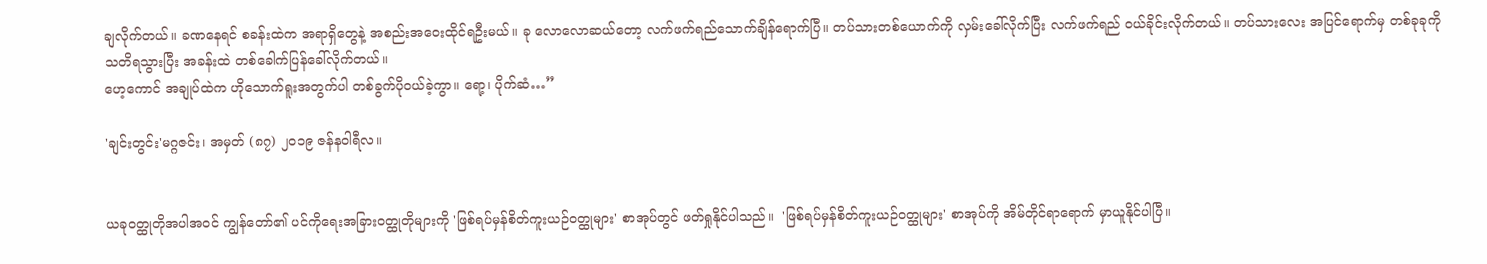ချလိုက်တယ်။ ခဏနေရင် စခန်းထဲက အရာရှိတွေနဲ့ အစည်းအဝေးထိုင်ရဦးမယ်။ ခု လောလောဆယ်တော့ လက်ဖက်ရည်သောက်ချိန်ရောက်ပြီ။ တပ်သားတစ်ယောက်ကို လှမ်းခေါ်လိုက်ပြီး လက်ဖက်ရည် ဝယ်ခိုင်းလိုက်တယ်။ တပ်သားလေး အပြင်ရောက်မှ တစ်ခုခုကိုသတိရသွားပြီး အခန်းထဲ တစ်ခေါက်ပြန်ခေါ်လိုက်တယ်။
ဟေ့ကောင် အချုပ်ထဲက ဟိုသောက်ရူးအတွက်ပါ တစ်ခွက်ပိုဝယ်ခဲ့ကွာ။ ရော့၊ ပိုက်ဆံ…”

'ချင်းတွင်း'မဂ္ဂဇင်း၊ အမှတ် (၈၇) ၂၀၁၉ ဇန်နဝါရီလ။


ယခုဝတ္ထုတိုအပါအဝင် ကျွန်တော်၏ ပင်ကိုရေးအခြားဝတ္ထုတိုများကို 'ဖြစ်ရပ်မှန်စိတ်ကူးယဉ်ဝတ္ထုများ' စာအုပ်တွင် ဖတ်ရှုနိုင်ပါသည်။  'ဖြစ်ရပ်မှန်စိတ်ကူးယဉ်ဝတ္ထုများ' စာအုပ်ကို အိမ်တိုင်ရာရောက် မှာယူနိုင်ပါပြီ။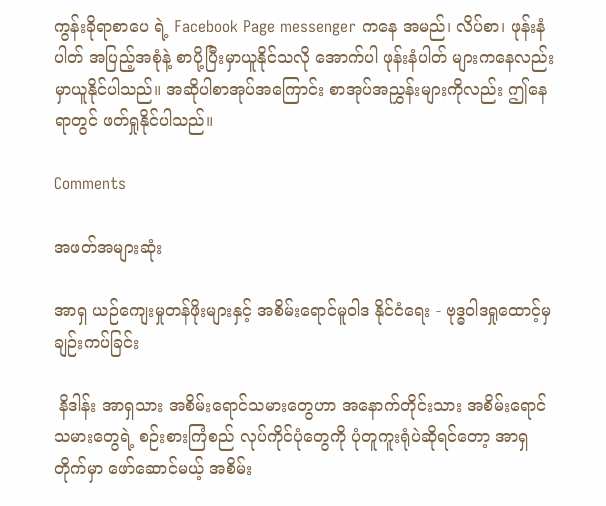ကွန်းခိုရာစာပေ ရဲ့ Facebook Page messenger ကနေ အမည်၊ လိပ်စာ၊ ဖုန်းနံပါတ် အပြည့်အစုံနဲ့ စာပို့ပြီးမှာယူနိုင်သလို အောက်ပါ ဖုန်းနံပါတ် များကနေလည်း မှာယူနိုင်ပါသည်။ အဆိုပါစာအုပ်အကြောင်း စာအုပ်အညွှန်းများကိုလည်း ဤနေရာတွင် ဖတ်ရှုနိုင်ပါသည်။

Comments

အဖတ်အများဆုံး

အာရှ ယဉ်ကျေးမှုတန်ဖိုးများနှင့် အစိမ်းရောင်မူဝါဒ နိုင်ငံရေး - ဗုဒ္ဓဝါဒရှုထောင့်မှချဉ်းကပ်ခြင်း

 နိဒါန်း အာရှသား အစိမ်းရောင်သမားတွေဟာ အနောက်တိုင်းသား အစိမ်းရောင်သမားတွေရဲ့ စဉ်းစားကြံစည် လုပ်ကိုင်ပုံတွေကို ပုံတူကူးရုံပဲဆိုရင်တော့ အာရှတိုက်မှာ ဖော်ဆောင်မယ့် အစိမ်း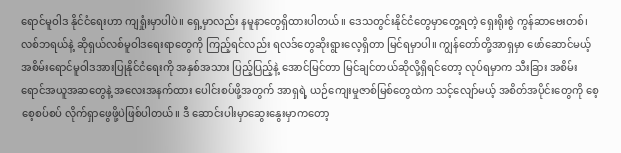ရောင်မူဝါဒ နိုင်ငံရေးဟာ ကျရှုံးမှာပါပဲ။ ရှေ့မှာလည်း နမူနာတွေရှိထားပါတယ်။ ဒေသတွင်းနိုင်ငံတွေမှာတွေ့ရတဲ့ ရှေးရိုးစွဲ ကွန်ဆာဗေးတစ်၊ လစ်ဘရယ်နဲ့ ဆိုရှယ်လစ်မူဝါဒရေးရာတွေကို ကြည့်ရင်လည်း ရလဒ်တွေဆိုးရွားလေ့ရှိတာ မြင်ရမှာပါ။ ကျွန်တော်တို့အာရှမှာ ဖော်ဆောင်မယ့် အစိမ်းရောင်မူဝါဒအားပြုနိုင်ငံရေးကို အနှစ်အသား ပြည့်ပြည့်နဲ့ အောင်မြင်တာ မြင်ချင်တယ်ဆိုလို့ရှိရင်တော့ လုပ်ရမှာက သီးခြား အစိမ်းရောင်အယူအဆတွေနဲ့ အလေးအနက်ထား ပေါင်းစပ်ဖို့အတွက် အာရှရဲ့ ယဉ်ကျေးမှုဇာစ်မြစ်တွေထဲက သင့်လျော်မယ့် အစိတ်အပိုင်းတွေကို စေ့စေ့စပ်စပ် လိုက်ရှာဖွေဖို့ပဲဖြစ်ပါတယ်။ ဒီ ဆောင်းပါးမှာဆွေးနွေးမှာကတော့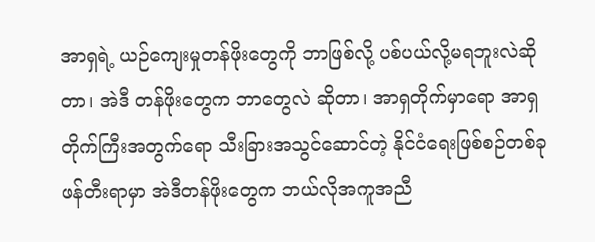အာရှရဲ့ ယဉ်ကျေးမှုတန်ဖိုးတွေကို ဘာဖြစ်လို့ ပစ်ပယ်လို့မရဘူးလဲဆိုတာ၊ အဲဒီ တန်ဖိုးတွေက ဘာတွေလဲ ဆိုတာ၊ အာရှတိုက်မှာရော အာရှတိုက်ကြီးအတွက်ရော သီးခြားအသွင်ဆောင်တဲ့ နိုင်ငံရေးဖြစ်စဉ်တစ်ခု ဖန်တီးရာမှာ အဲဒီတန်ဖိုးတွေက ဘယ်လိုအကူအညီ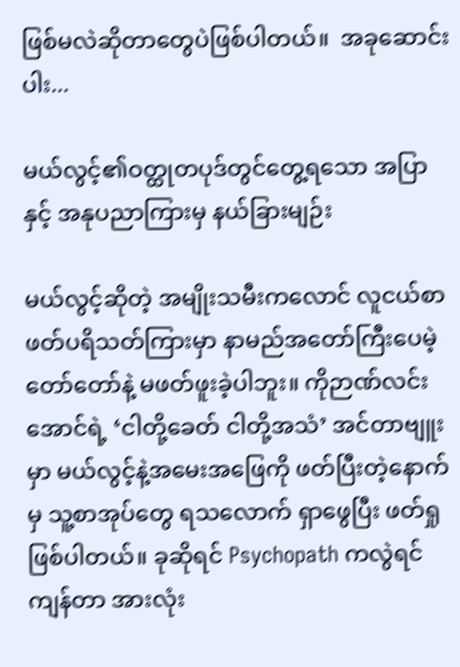ဖြစ်မလဲဆိုတာတွေပဲဖြစ်ပါတယ်။  အခုဆောင်းပါး...

မယ်လွင့်၏ဝတ္ထုတပုဒ်တွင်တွေ့ရသော အပြာနှင့် အနုပညာကြားမှ နယ်ခြားမျဉ်း

မယ်လွင့်ဆိုတဲ့ အမျိုးသမီးကလောင် လူငယ်စာဖတ်ပရိသတ်ကြားမှာ နာမည်အတော်ကြီးပေမဲ့ တော်တော်နဲ့ မဖတ်ဖူးခဲ့ပါဘူး။ ကိုဉာဏ်လင်းအောင်ရဲ့ ‘ငါတို့ခေတ် ငါတို့အသံ’ အင်တာဗျူးမှာ မယ်လွင့်နဲ့အမေးအဖြေကို ဖတ်ပြီးတဲ့နောက်မှ သူ့စာအုပ်တွေ ရသလောက် ရှာဖွေပြီး ဖတ်ရှုဖြစ်ပါတယ်။ ခုဆိုရင် Psychopath ကလွဲရင် ကျန်တာ အားလုံး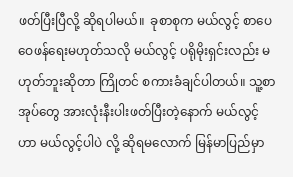ဖတ်ပြီးပြီလို့ ဆိုရပါမယ်။  ခုစာစုက မယ်လွင့် စာပေဝေဖန်ရေးမဟုတ်သလို မယ်လွင့် ပရိုမိုးရှင်းလည်း မဟုတ်ဘူးဆိုတာ ကြိုတင် စကားခံချင်ပါတယ်။ သူ့စာအုပ်တွေ အားလုံးနီးပါးဖတ်ပြီးတဲ့နောက် မယ်လွင့်ဟာ မယ်လွင့်ပါပဲ လို့ ဆိုရမလောက် မြန်မာပြည်မှာ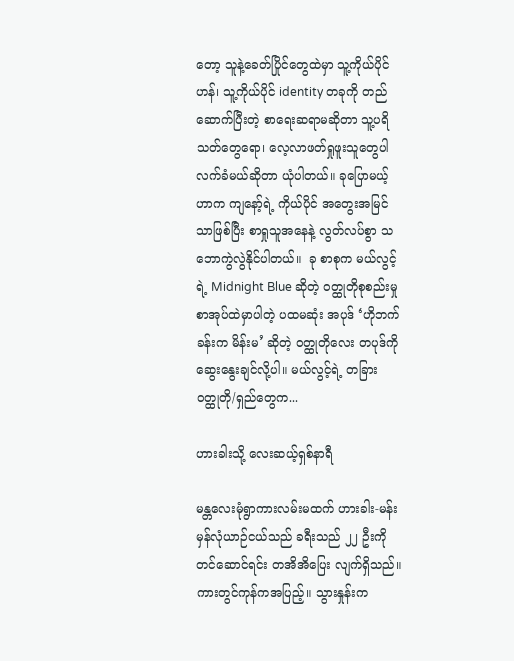တော့ သူနဲ့ခေတ်ပြိုင်တွေထဲမှာ သူ့ကိုယ်ပိုင်ဟန်၊ သူ့ကိုယ်ပိုင် identity တခုကို တည်ဆောက်ပြီးတဲ့ စာရေးဆရာမဆိုတာ သူ့ပရိသတ်တွေရော၊ လေ့လာဖတ်ရှုဖူးသူတွေပါ လက်ခံမယ်ဆိုတာ ယုံပါတယ်။ ခုပြောမယ့်ဟာက ကျနော့်ရဲ့ ကိုယ်ပိုင် အတွေးအမြင်သာဖြစ်ပြီး စာရှုသူအနေနဲ့ လွတ်လပ်စွာ သဘောကွဲလွဲနိုင်ပါတယ်။  ခု စာစုက မယ်လွင့်ရဲ့ Midnight Blue ဆိုတဲ့ ဝတ္ထုတိုစုစည်းမှု စာအုပ်ထဲမှာပါတဲ့ ပထမဆုံး အပုဒ် ‘ဟိုဘက်ခန်းက မိန်းမ’ ဆိုတဲ့ ဝတ္ထုတိုလေး တပုဒ်ကို ဆွေးနွေးချင်လို့ပါ။ မယ်လွင့်ရဲ့ တခြား ဝတ္ထုတို/ရှည်တွေက...

ဟားခါးသို့ လေးဆယ့်ရှစ်နာရီ

မန္တလေးမုံရွာကားလမ်းမထက် ဟားခါး-မန်း မှန်လုံယာဉ်ငယ်သည် ခရီးသည် ၂၂ ဦးကို တင်ဆောင်ရင်း တအိအိပြေး လျက်ရှိသည်။ ကားတွင်ကုန်ကအပြည့်။ သွားနှုန်းက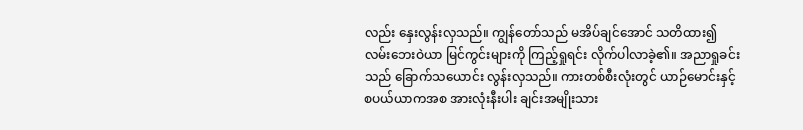လည်း နှေးလွန်းလှသည်။ ကျွန်တော်သည် မအိပ်ချင်အောင် သတိထား၍ လမ်းဘေးဝဲယာ မြင်ကွင်းများကို ကြည့်ရှုရင်း လိုက်ပါလာခဲ့၏။ အညာရှုခင်းသည် ခြောက်သယောင်း လွန်းလှသည်။ ကားတစ်စီးလုံးတွင် ယာဉ်မောင်းနှင့် စပယ်ယာကအစ အားလုံးနီးပါး ချင်းအမျိုးသား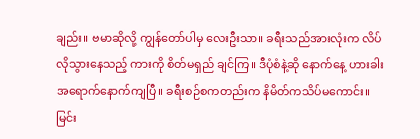ချည်း။ ဗမာဆိုလို့ ကျွန်တော်ပါမှ လေးဦးသာ။ ခရီးသည်အားလုံးက လိပ်လိုသွားနေသည့် ကားကို စိတ်မရှည် ချင်ကြ။ ဒီပုံစံနဲ့ဆို နောက်နေ့ ဟားခါး အရောက်နောက်ကျပြီ။ ခရီးစဉ်စကတည်းက နိမိတ်ကသိပ်မကောင်း။ မြင်း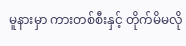မူနားမှာ ကားတစ်စီးနှင့် တိုက်မိမလို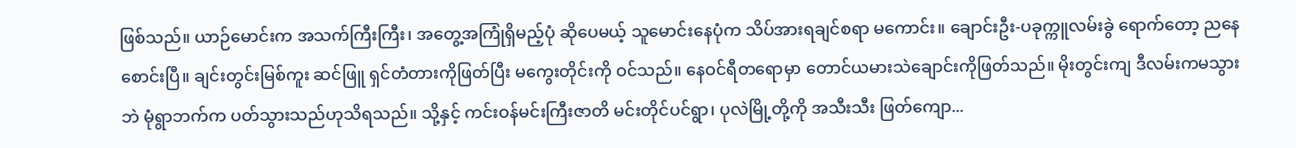ဖြစ်သည်။ ယာဉ်မောင်းက အသက်ကြီးကြီး၊ အတွေ့အကြုံရှိမည့်ပုံ ဆိုပေမယ့် သူမောင်းနေပုံက သိပ်အားရချင်စရာ မကောင်း။ ချောင်းဦး-ပခုက္ကူလမ်းခွဲ ရောက်တော့ ညနေစောင်းပြီ။ ချင်းတွင်းမြစ်ကူး ဆင်ဖြူ ရှင်တံတားကိုဖြတ်ပြီး မကွေးတိုင်းကို ဝင်သည်။ နေဝင်ရီတရောမှာ တောင်ယမားသဲချောင်းကိုဖြတ်သည်။ မိုးတွင်းကျ ဒီလမ်းကမသွားဘဲ မုံရွာဘက်က ပတ်သွားသည်ဟုသိရသည်။ သို့နှင့် ကင်းဝန်မင်းကြီးဇာတိ မင်းတိုင်ပင်ရွာ၊ ပုလဲမြို့တို့ကို အသီးသီး ဖြတ်ကျော...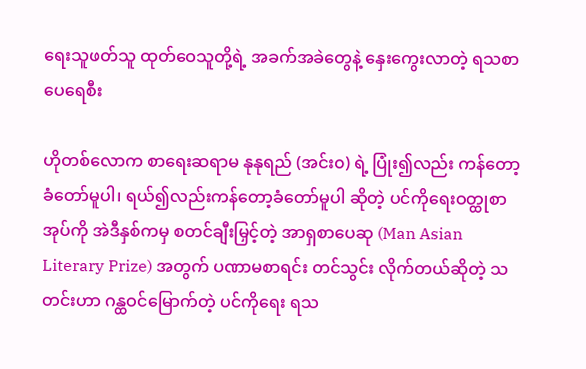ရေးသူဖတ်သူ ထုတ်ဝေသူတို့ရဲ့ အခက်အခဲတွေနဲ့ နှေးကွေးလာတဲ့ ရသစာပေရေစီး

ဟိုတစ်လောက စာရေးဆရာမ နုနုရည် (အင်း၀) ရဲ့ ပြုံး၍လည်း ကန်တော့ခံတော်မူပါ၊ ရယ်၍လည်းကန်တော့ခံတော်မူပါ ဆိုတဲ့ ပင်ကိုရေးဝတ္ထုစာအုပ်ကို အဲဒီနှစ်ကမှ စတင်ချီးမြှင့်တဲ့ အာရှစာပေဆု (Man Asian Literary Prize) အတွက် ပဏာမစာရင်း တင်သွင်း လိုက်တယ်ဆိုတဲ့ သတင်းဟာ ဂန္ထဝင်မြောက်တဲ့ ပင်ကိုရေး ရသ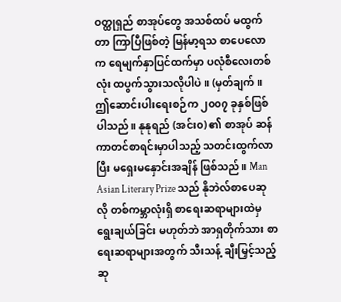ဝတ္ထုရှည် စာအုပ်တွေ အသစ်ထပ် မထွက်တာ ကြာပြီဖြစ်တဲ့ မြန်မာ့ရသ စာပေလောက ရေမျက်နှာပြင်ထက်မှာ ပလုံစီလေးတစ်လုံး ထပွက်သွားသလိုပါပဲ။ (မှတ်ချက်။ ဤဆောင်းပါးရေးစဉ်က ၂၀၀၇ ခုနှစ်ဖြစ်ပါသည်။ နုနုရည် (အင်း၀) ၏ စာအုပ် ဆန်ကာတင်စာရင်းမှာပါသည့် သတင်းထွက်လာပြီး မရှေးမနှောင်းအချိန် ဖြစ်သည်။ Man Asian Literary Prize သည် နိုဘဲလ်စာပေဆုလို တစ်ကမ္ဘာလုံးရှိ စာရေးဆရာများထဲမှ ရွေးချယ်ခြင်း မဟုတ်ဘဲ အာရှတိုက်သား စာရေးဆရာများအတွက် သီးသန့် ချီးမြှင့်သည့် ဆု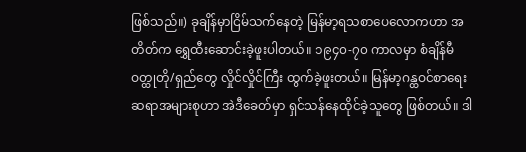ဖြစ်သည်။) ခုချိန်မှာငြိမ်သက်နေတဲ့ မြန်မာ့ရသစာပေလောကဟာ အတိတ်က ရွှေထီးဆောင်းခဲ့ဖူးပါတယ်။ ၁၉၄၀-၇၀ ကာလမှာ စံချိန်မီဝတ္ထုတို/ရှည်တွေ လှိုင်လှိုင်ကြီး ထွက်ခဲ့ဖူးတယ်။ မြန်မာ့ဂန္ထဝင်စာရေးဆရာအများစုဟာ အဲဒီခေတ်မှာ ရှင်သန်နေထိုင်ခဲ့သူတွေ ဖြစ်တယ်။ ဒါ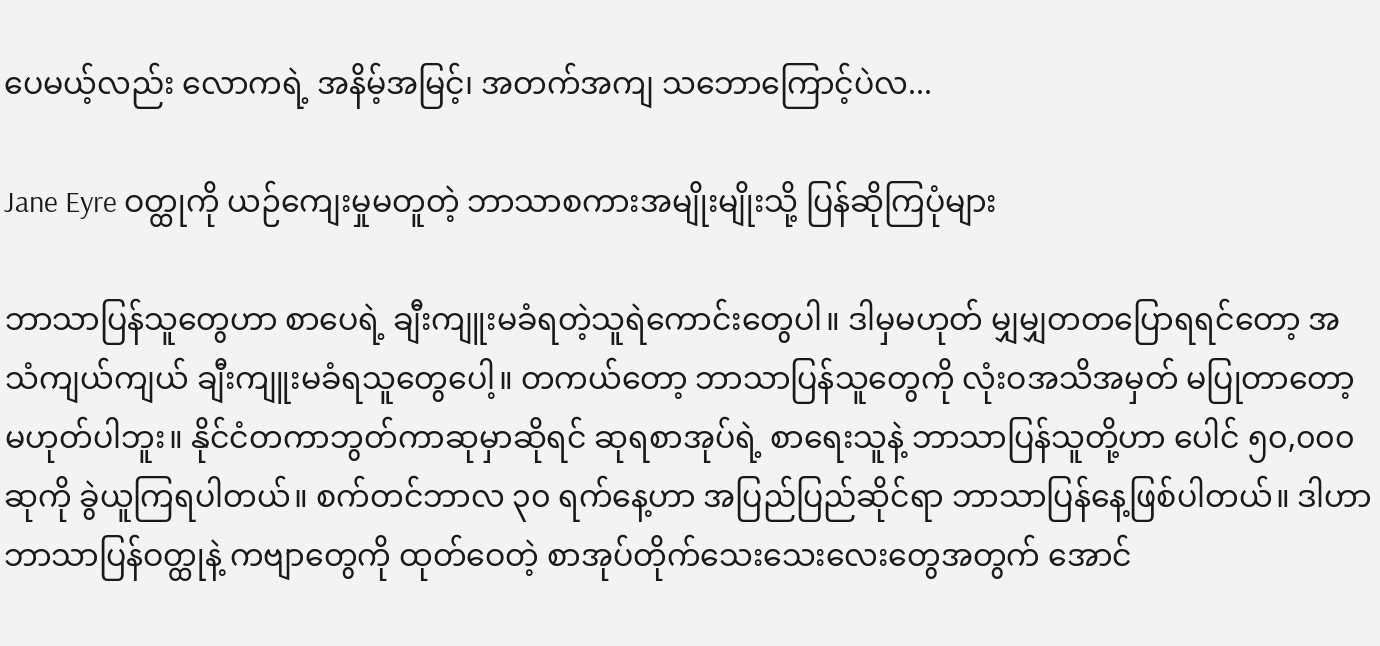ပေမယ့်လည်း လောကရဲ့ အနိမ့်အမြင့်၊ အတက်အကျ သဘောကြောင့်ပဲလ...

Jane Eyre ဝတ္ထုကို ယဉ်ကျေးမှုမတူတဲ့ ဘာသာစကားအမျိုးမျိုးသို့ ပြန်ဆိုကြပုံများ

ဘာသာပြန်သူတွေဟာ စာပေရဲ့ ချီးကျူးမခံရတဲ့သူရဲကောင်းတွေပါ။ ဒါမှမဟုတ် မျှမျှတတပြောရရင်တော့ အသံကျယ်ကျယ် ချီးကျူးမခံရသူတွေပေါ့။ တကယ်တော့ ဘာသာပြန်သူတွေကို လုံးဝအသိအမှတ် မပြုတာတော့ မဟုတ်ပါဘူး။ နိုင်ငံတကာဘွတ်ကာဆုမှာဆိုရင် ဆုရစာအုပ်ရဲ့ စာရေးသူနဲ့ ဘာသာပြန်သူတို့ဟာ ပေါင် ၅၀,၀၀၀ ဆုကို ခွဲယူကြရပါတယ်။ စက်တင်ဘာလ ၃၀ ရက်နေ့ဟာ အပြည်ပြည်ဆိုင်ရာ ဘာသာပြန်နေ့ဖြစ်ပါတယ်။ ဒါဟာ ဘာသာပြန်ဝတ္ထုနဲ့ ကဗျာတွေကို ထုတ်ဝေတဲ့ စာအုပ်တိုက်သေးသေးလေးတွေအတွက် အောင်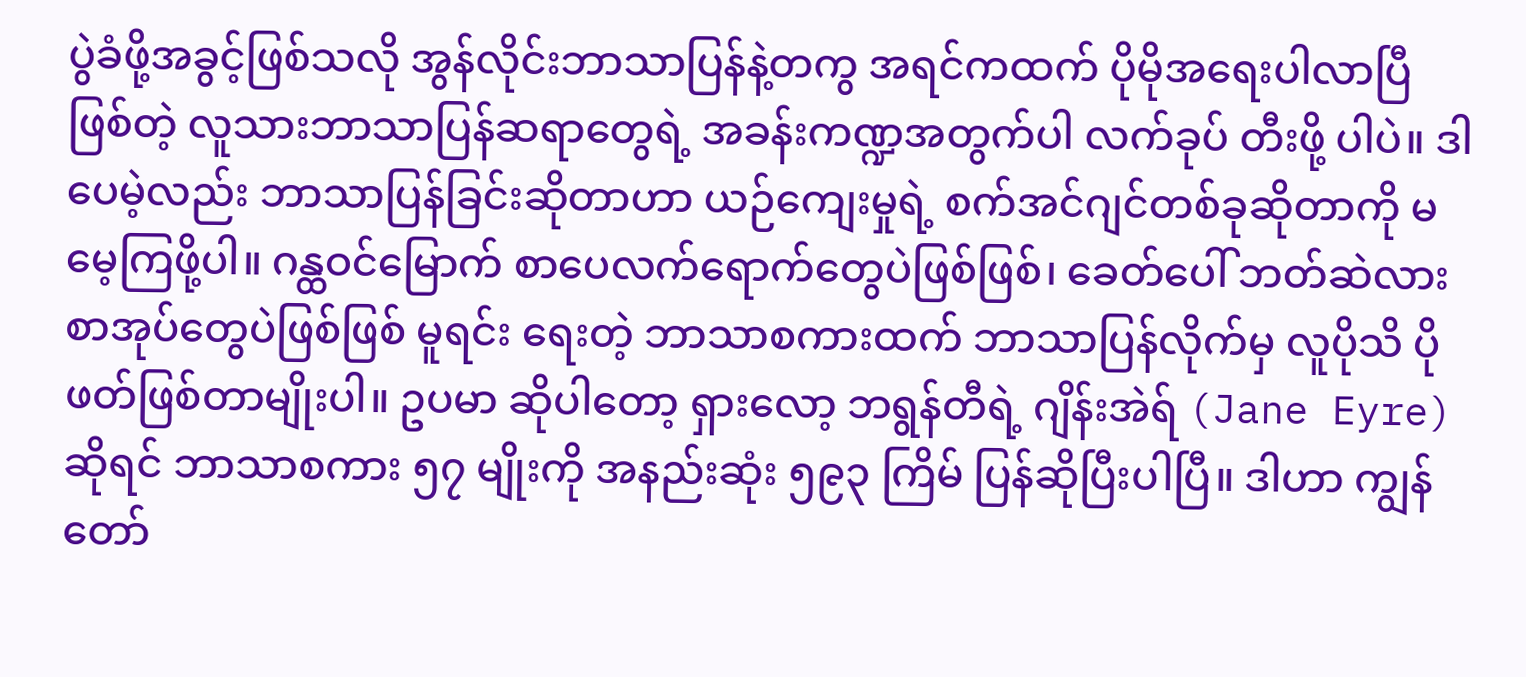ပွဲခံဖို့အခွင့်ဖြစ်သလို အွန်လိုင်းဘာသာပြန်နဲ့တကွ အရင်ကထက် ပိုမိုအရေးပါလာပြီဖြစ်တဲ့ လူသားဘာသာပြန်ဆရာတွေရဲ့ အခန်းကဏ္ဍအတွက်ပါ လက်ခုပ် တီးဖို့ ပါပဲ။ ဒါပေမဲ့လည်း ဘာသာပြန်ခြင်းဆိုတာဟာ ယဉ်ကျေးမှုရဲ့ စက်အင်ဂျင်တစ်ခုဆိုတာကို မမေ့ကြဖို့ပါ။ ဂန္ထဝင်မြောက် စာပေလက်ရောက်တွေပဲဖြစ်ဖြစ်၊ ခေတ်ပေါ် ဘတ်ဆဲလားစာအုပ်တွေပဲဖြစ်ဖြစ် မူရင်း ရေးတဲ့ ဘာသာစကားထက် ဘာသာပြန်လိုက်မှ လူပိုသိ ပိုဖတ်ဖြစ်တာမျိုးပါ။ ဥပမာ ဆိုပါတော့ ရှားလော့ ဘရွန်တီရဲ့ ဂျိန်းအဲရ် (Jane Eyre) ဆိုရင် ဘာသာစကား ၅၇ မျိုးကို အနည်းဆုံး ၅၉၃ ကြိမ် ပြန်ဆိုပြီးပါပြီ။ ဒါဟာ ကျွန်တော်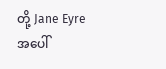တို့ Jane Eyre အပေါ်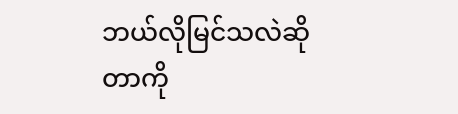ဘယ်လိုမြင်သလဲဆိုတာကို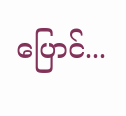ပြောင်...